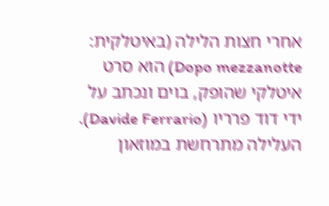אחרי חצות הלילה (באיטלקית: Dopo mezzanotte) הוא סרט איטלקי שהופק, בוים ונכתב על ידי דוד פרריו (Davide Ferrario). העלילה מתרחשת במוזאון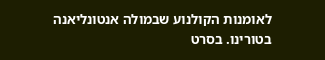לאומנות הקולנוע שבמולה אנטונליאנה בטורינו. בסרט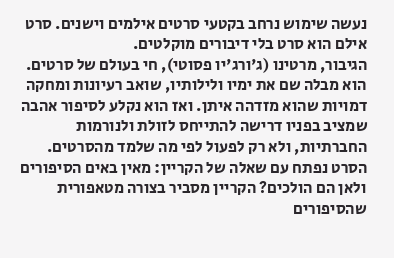נעשה שימוש נרחב בקטעי סרטים אילמים וישנים. סרט אילם הוא סרט בלי דיבורים מוקלטים.
הגיבור, מרטינו (ג'ורג'יו פסוטי), חי בעולם של סרטים. הוא מבלה שם את ימיו ולילותיו, שואב רעיונות ומחקה דמויות שהוא מזדהה איתן. ואז הוא נקלע לסיפור אהבה שמציב בפניו דרישה להתייחס לזולת ולנורמות החברתיות, ולא רק לפעול לפי מה שלמד מהסרטים.
הסרט נפתח עם שאלה של הקריין: מאין באים הסיפורים ולאן הם הולכים? הקריין מסביר בצורה מטאפורית שהסיפורים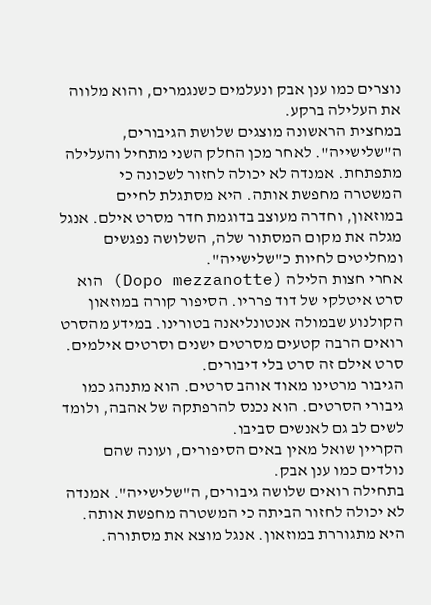נוצרים כמו ענן אבק ונעלמים כשנגמרים, והוא מלווה את העלילה ברקע.
במחצית הראשונה מוצגים שלושת הגיבורים, ה"שלישייה". לאחר מכן החלק השני מתחיל והעלילה מתפתחת. אמנדה לא יכולה לחזור לשכונה כי המשטרה מחפשת אותה. היא מסתגלת לחיים במוזאון, וחדרה מעוצב בדוגמת חדר מסרט אילם. אנגל מגלה את מקום המסתור שלה, השלושה נפגשים ומחליטים לחיות כ"שלישייה".
אחרי חצות הלילה (Dopo mezzanotte) הוא סרט איטלקי של דוד פרריו. הסיפור קורה במוזאון הקולנוע שבמולה אנטונליאנה בטורינו. במידע מהסרט רואים הרבה קטעים מסרטים ישנים וסרטים אילמים. סרט אילם זה סרט בלי דיבורים.
הגיבור מרטינו מאוד אוהב סרטים. הוא מתנהג כמו גיבורי הסרטים. הוא נכנס להרפתקה של אהבה, ולומד לשים לב גם לאנשים סביבו.
הקריין שואל מאין באים הסיפורים, ועונה שהם נולדים כמו ענן אבק.
בתחילה רואים שלושה גיבורים, ה"שלישייה". אמנדה לא יכולה לחזור הביתה כי המשטרה מחפשת אותה. היא מתגוררת במוזאון. אנגל מוצא את מסתורה.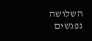השלושה נפגשים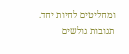ומחליטים לחיות יחד.
תגובות גולשים